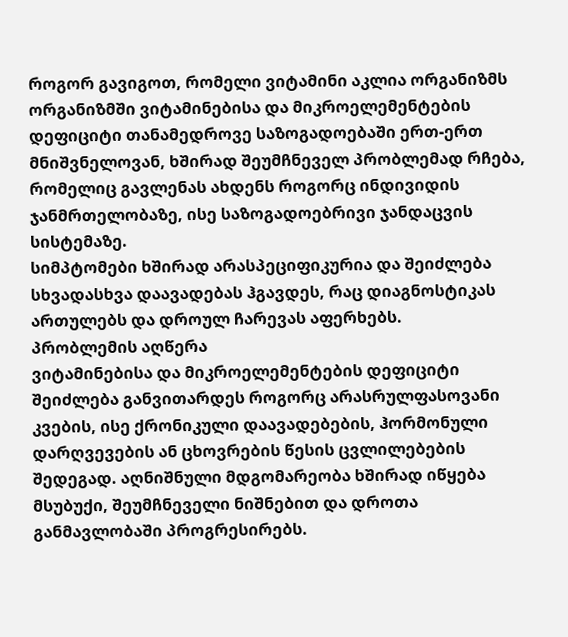როგორ გავიგოთ, რომელი ვიტამინი აკლია ორგანიზმს
ორგანიზმში ვიტამინებისა და მიკროელემენტების დეფიციტი თანამედროვე საზოგადოებაში ერთ-ერთ მნიშვნელოვან, ხშირად შეუმჩნეველ პრობლემად რჩება, რომელიც გავლენას ახდენს როგორც ინდივიდის ჯანმრთელობაზე, ისე საზოგადოებრივი ჯანდაცვის სისტემაზე.
სიმპტომები ხშირად არასპეციფიკურია და შეიძლება სხვადასხვა დაავადებას ჰგავდეს, რაც დიაგნოსტიკას ართულებს და დროულ ჩარევას აფერხებს.
პრობლემის აღწერა
ვიტამინებისა და მიკროელემენტების დეფიციტი შეიძლება განვითარდეს როგორც არასრულფასოვანი კვების, ისე ქრონიკული დაავადებების, ჰორმონული დარღვევების ან ცხოვრების წესის ცვლილებების შედეგად. აღნიშნული მდგომარეობა ხშირად იწყება მსუბუქი, შეუმჩნეველი ნიშნებით და დროთა განმავლობაში პროგრესირებს.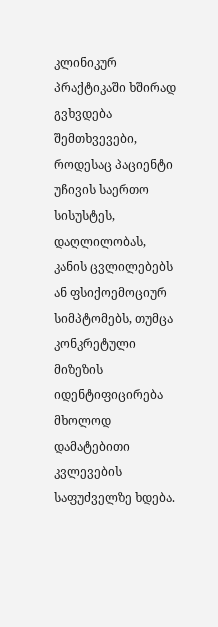კლინიკურ პრაქტიკაში ხშირად გვხვდება შემთხვევები, როდესაც პაციენტი უჩივის საერთო სისუსტეს, დაღლილობას, კანის ცვლილებებს ან ფსიქოემოციურ სიმპტომებს, თუმცა კონკრეტული მიზეზის იდენტიფიცირება მხოლოდ დამატებითი კვლევების საფუძველზე ხდება.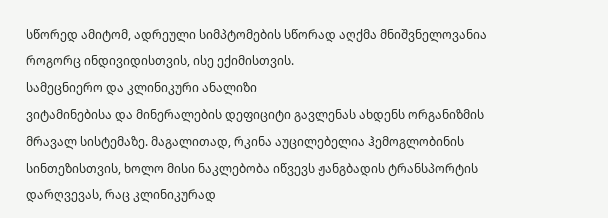სწორედ ამიტომ, ადრეული სიმპტომების სწორად აღქმა მნიშვნელოვანია როგორც ინდივიდისთვის, ისე ექიმისთვის.
სამეცნიერო და კლინიკური ანალიზი
ვიტამინებისა და მინერალების დეფიციტი გავლენას ახდენს ორგანიზმის მრავალ სისტემაზე. მაგალითად, რკინა აუცილებელია ჰემოგლობინის სინთეზისთვის, ხოლო მისი ნაკლებობა იწვევს ჟანგბადის ტრანსპორტის დარღვევას, რაც კლინიკურად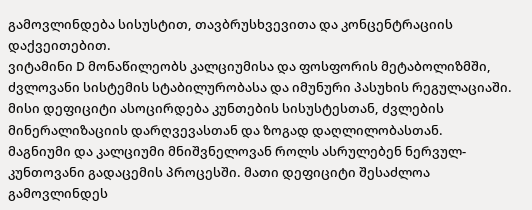გამოვლინდება სისუსტით, თავბრუსხვევითა და კონცენტრაციის დაქვეითებით.
ვიტამინი D მონაწილეობს კალციუმისა და ფოსფორის მეტაბოლიზმში, ძვლოვანი სისტემის სტაბილურობასა და იმუნური პასუხის რეგულაციაში. მისი დეფიციტი ასოცირდება კუნთების სისუსტესთან, ძვლების მინერალიზაციის დარღვევასთან და ზოგად დაღლილობასთან.
მაგნიუმი და კალციუმი მნიშვნელოვან როლს ასრულებენ ნერვულ-კუნთოვანი გადაცემის პროცესში. მათი დეფიციტი შესაძლოა გამოვლინდეს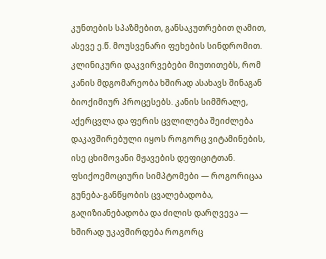კუნთების სპაზმებით, განსაკუთრებით ღამით, ასევე ე.წ. მოუსვენარი ფეხების სინდრომით.
კლინიკური დაკვირვებები მიუთითებს, რომ კანის მდგომარეობა ხშირად ასახავს შინაგან ბიოქიმიურ პროცესებს. კანის სიმშრალე, აქერცვლა და ფერის ცვლილება შეიძლება დაკავშირებული იყოს როგორც ვიტამინების, ისე ცხიმოვანი მჟავების დეფიციტთან.
ფსიქოემოციური სიმპტომები — როგორიცაა გუნება-განწყობის ცვალებადობა, გაღიზიანებადობა და ძილის დარღვევა — ხშირად უკავშირდება როგორც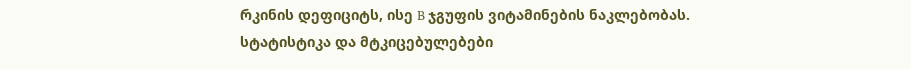რკინის დეფიციტს, ისე B ჯგუფის ვიტამინების ნაკლებობას.
სტატისტიკა და მტკიცებულებები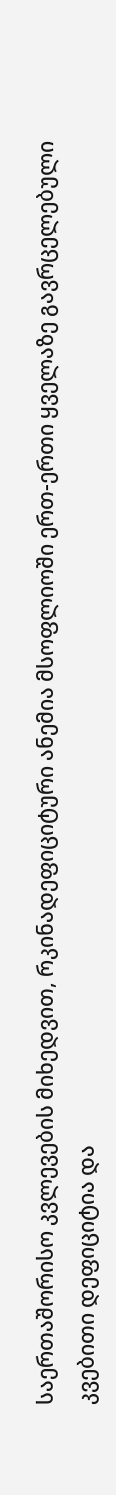საერთაშორისო კვლევების მიხედვით, რკინადეფიციტური ანემია მსოფლიოში ერთ-ერთი ყველაზე გავრცელებული კვებითი დეფიციტია და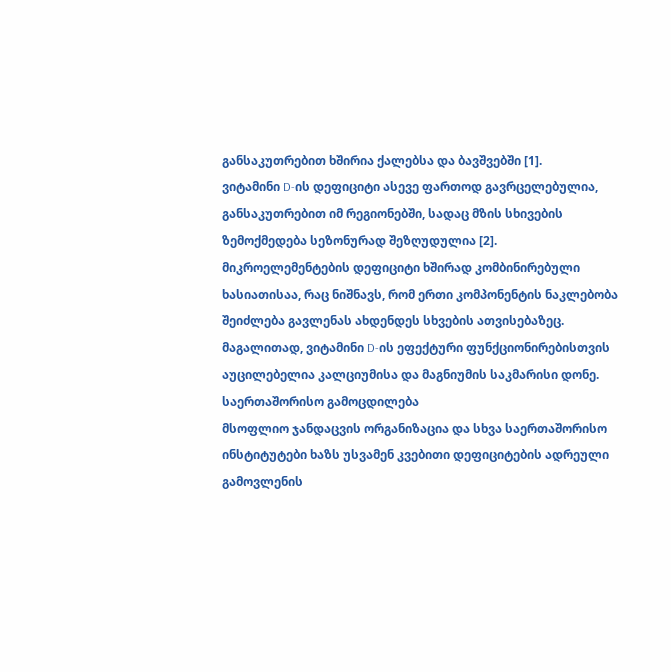განსაკუთრებით ხშირია ქალებსა და ბავშვებში [1].
ვიტამინი D-ის დეფიციტი ასევე ფართოდ გავრცელებულია, განსაკუთრებით იმ რეგიონებში, სადაც მზის სხივების ზემოქმედება სეზონურად შეზღუდულია [2].
მიკროელემენტების დეფიციტი ხშირად კომბინირებული ხასიათისაა, რაც ნიშნავს, რომ ერთი კომპონენტის ნაკლებობა შეიძლება გავლენას ახდენდეს სხვების ათვისებაზეც. მაგალითად, ვიტამინი D-ის ეფექტური ფუნქციონირებისთვის აუცილებელია კალციუმისა და მაგნიუმის საკმარისი დონე.
საერთაშორისო გამოცდილება
მსოფლიო ჯანდაცვის ორგანიზაცია და სხვა საერთაშორისო ინსტიტუტები ხაზს უსვამენ კვებითი დეფიციტების ადრეული გამოვლენის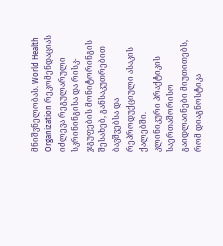მნიშვნელობას. World Health Organization რეკომენდაციას იძლევა რეგულარული სკრინინგისა და რისკ-ჯგუფების მონიტორინგის შესახებ, განსაკუთრებით ბავშვებსა და რეპროდუქციული ასაკის ქალებში.
კლინიკური პრაქტიკის საერთაშორისო გაიდლაინები მიუთითებს, რომ დიაგნოსტიკა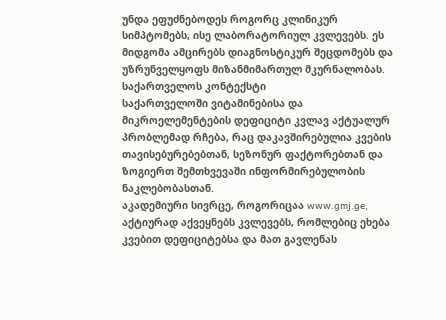უნდა ეფუძნებოდეს როგორც კლინიკურ სიმპტომებს, ისე ლაბორატორიულ კვლევებს. ეს მიდგომა ამცირებს დიაგნოსტიკურ შეცდომებს და უზრუნველყოფს მიზანმიმართულ მკურნალობას.
საქართველოს კონტექსტი
საქართველოში ვიტამინებისა და მიკროელემენტების დეფიციტი კვლავ აქტუალურ პრობლემად რჩება, რაც დაკავშირებულია კვების თავისებურებებთან, სეზონურ ფაქტორებთან და ზოგიერთ შემთხვევაში ინფორმირებულობის ნაკლებობასთან.
აკადემიური სივრცე, როგორიცაა www.gmj.ge, აქტიურად აქვეყნებს კვლევებს, რომლებიც ეხება კვებით დეფიციტებსა და მათ გავლენას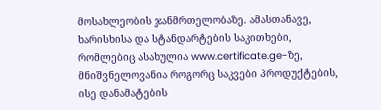მოსახლეობის ჯანმრთელობაზე. ამასთანავე, ხარისხისა და სტანდარტების საკითხები, რომლებიც ასახულია www.certificate.ge-ზე, მნიშვნელოვანია როგორც საკვები პროდუქტების, ისე დანამატების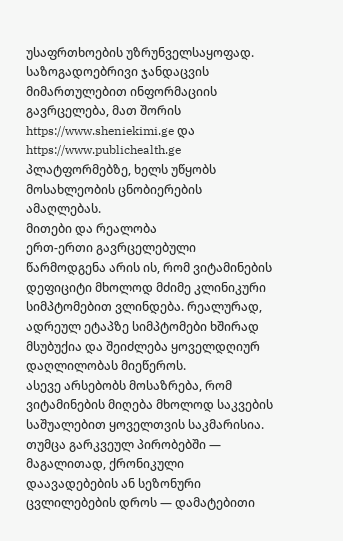უსაფრთხოების უზრუნველსაყოფად.
საზოგადოებრივი ჯანდაცვის მიმართულებით ინფორმაციის გავრცელება, მათ შორის https://www.sheniekimi.ge და https://www.publichealth.ge პლატფორმებზე, ხელს უწყობს მოსახლეობის ცნობიერების ამაღლებას.
მითები და რეალობა
ერთ-ერთი გავრცელებული წარმოდგენა არის ის, რომ ვიტამინების დეფიციტი მხოლოდ მძიმე კლინიკური სიმპტომებით ვლინდება. რეალურად, ადრეულ ეტაპზე სიმპტომები ხშირად მსუბუქია და შეიძლება ყოველდღიურ დაღლილობას მიეწეროს.
ასევე არსებობს მოსაზრება, რომ ვიტამინების მიღება მხოლოდ საკვების საშუალებით ყოველთვის საკმარისია. თუმცა გარკვეულ პირობებში — მაგალითად, ქრონიკული დაავადებების ან სეზონური ცვლილებების დროს — დამატებითი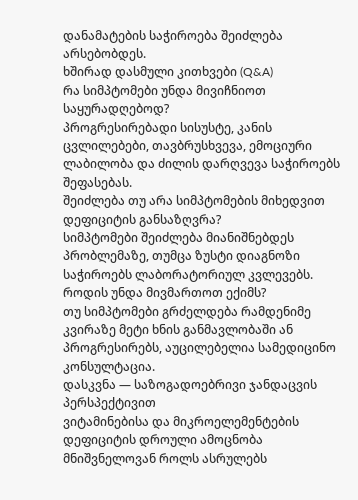დანამატების საჭიროება შეიძლება არსებობდეს.
ხშირად დასმული კითხვები (Q&A)
რა სიმპტომები უნდა მივიჩნიოთ საყურადღებოდ?
პროგრესირებადი სისუსტე, კანის ცვლილებები, თავბრუსხვევა, ემოციური ლაბილობა და ძილის დარღვევა საჭიროებს შეფასებას.
შეიძლება თუ არა სიმპტომების მიხედვით დეფიციტის განსაზღვრა?
სიმპტომები შეიძლება მიანიშნებდეს პრობლემაზე, თუმცა ზუსტი დიაგნოზი საჭიროებს ლაბორატორიულ კვლევებს.
როდის უნდა მივმართოთ ექიმს?
თუ სიმპტომები გრძელდება რამდენიმე კვირაზე მეტი ხნის განმავლობაში ან პროგრესირებს, აუცილებელია სამედიცინო კონსულტაცია.
დასკვნა — საზოგადოებრივი ჯანდაცვის პერსპექტივით
ვიტამინებისა და მიკროელემენტების დეფიციტის დროული ამოცნობა მნიშვნელოვან როლს ასრულებს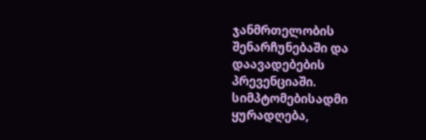ჯანმრთელობის შენარჩუნებაში და დაავადებების პრევენციაში. სიმპტომებისადმი ყურადღება,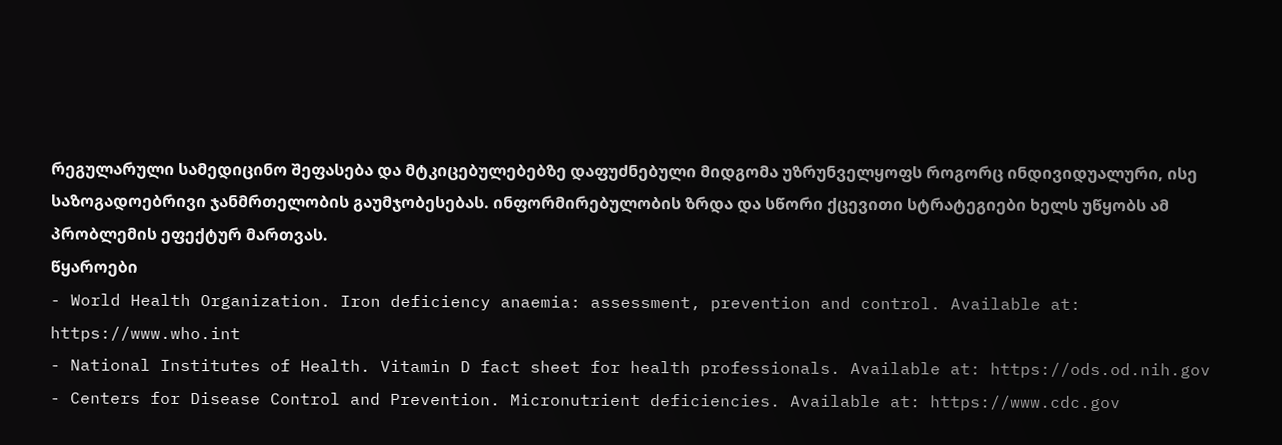რეგულარული სამედიცინო შეფასება და მტკიცებულებებზე დაფუძნებული მიდგომა უზრუნველყოფს როგორც ინდივიდუალური, ისე საზოგადოებრივი ჯანმრთელობის გაუმჯობესებას. ინფორმირებულობის ზრდა და სწორი ქცევითი სტრატეგიები ხელს უწყობს ამ პრობლემის ეფექტურ მართვას.
წყაროები
- World Health Organization. Iron deficiency anaemia: assessment, prevention and control. Available at: https://www.who.int
- National Institutes of Health. Vitamin D fact sheet for health professionals. Available at: https://ods.od.nih.gov
- Centers for Disease Control and Prevention. Micronutrient deficiencies. Available at: https://www.cdc.gov